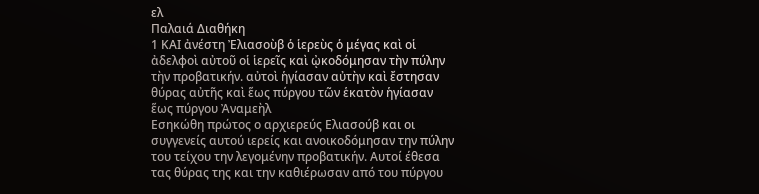ελ
Παλαιά Διαθήκη
1 ΚΑΙ ἀνέστη Ἐλιασοὺβ ὁ ἱερεὺς ὁ μέγας καὶ οἱ ἀδελφοὶ αὐτοῦ οἱ ἱερεῖς καὶ ᾠκοδόμησαν τὴν πύλην τὴν προβατικήν. αὐτοὶ ἡγίασαν αὐτὴν καὶ ἔστησαν θύρας αὐτῆς καὶ ἕως πύργου τῶν ἑκατὸν ἡγίασαν ἕως πύργου Ἀναμεὴλ
Εσηκώθη πρώτος ο αρχιερεύς Ελιασούβ και οι συγγενείς αυτού ιερείς και ανοικοδόμησαν την πύλην του τείχου την λεγομένην προβατικήν. Αυτοί έθεσα τας θύρας της και την καθιέρωσαν από του πύργου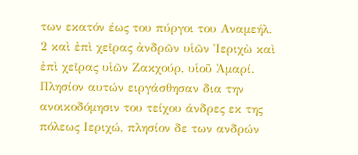των εκατόν έως του πύργοι του Αναμεήλ.
2 καὶ ἐπὶ χεῖρας ἀνδρῶν υἱῶν Ἱεριχὼ καὶ ἐπὶ χεῖρας υἱῶν Ζακχούρ, υἱοῦ Ἀμαρί.
Πλησίον αυτών ειργάσθησαν δια την ανοικοδόμησιν του τείχου άνδρες εκ της πόλεως Ιεριχώ, πλησίον δε των ανδρών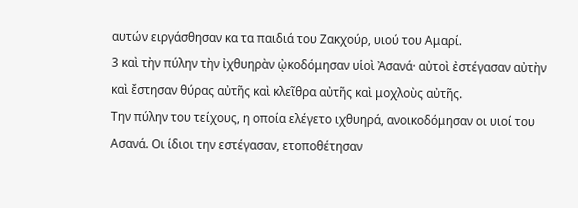αυτών ειργάσθησαν κα τα παιδιά του Ζακχούρ, υιού του Αμαρί.
3 καὶ τὴν πύλην τὴν ἰχθυηρὰν ᾠκοδόμησαν υἱοὶ Ἀσανά· αὐτοὶ ἐστέγασαν αὐτὴν καὶ ἔστησαν θύρας αὐτῆς καὶ κλεῖθρα αὐτῆς καὶ μοχλοὺς αὐτῆς.
Την πύλην του τείχους, η οποία ελέγετο ιχθυηρά, ανοικοδόμησαν οι υιοί του Ασανά. Οι ίδιοι την εστέγασαν, ετοποθέτησαν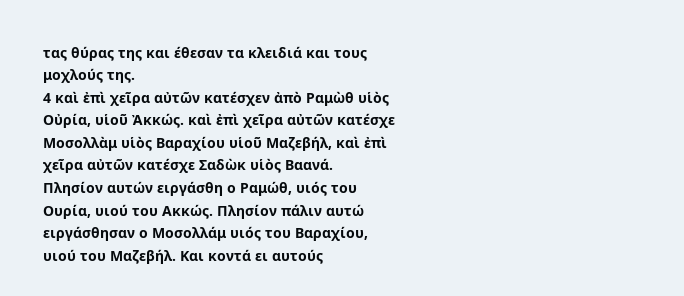τας θύρας της και έθεσαν τα κλειδιά και τους μοχλούς της.
4 καὶ ἐπὶ χεῖρα αὐτῶν κατέσχεν ἀπὸ Ραμὼθ υἱὸς Οὐρία, υἱοῦ Ἀκκώς. καὶ ἐπὶ χεῖρα αὐτῶν κατέσχε Μοσολλὰμ υἱὸς Βαραχίου υἱοῦ Μαζεβήλ, καὶ ἐπὶ χεῖρα αὐτῶν κατέσχε Σαδὼκ υἱὸς Βαανά.
Πλησίον αυτών ειργάσθη ο Ραμώθ, υιός του Ουρία, υιού του Ακκώς. Πλησίον πάλιν αυτώ ειργάσθησαν ο Μοσολλάμ υιός του Βαραχίου, υιού του Μαζεβήλ. Και κοντά ει αυτούς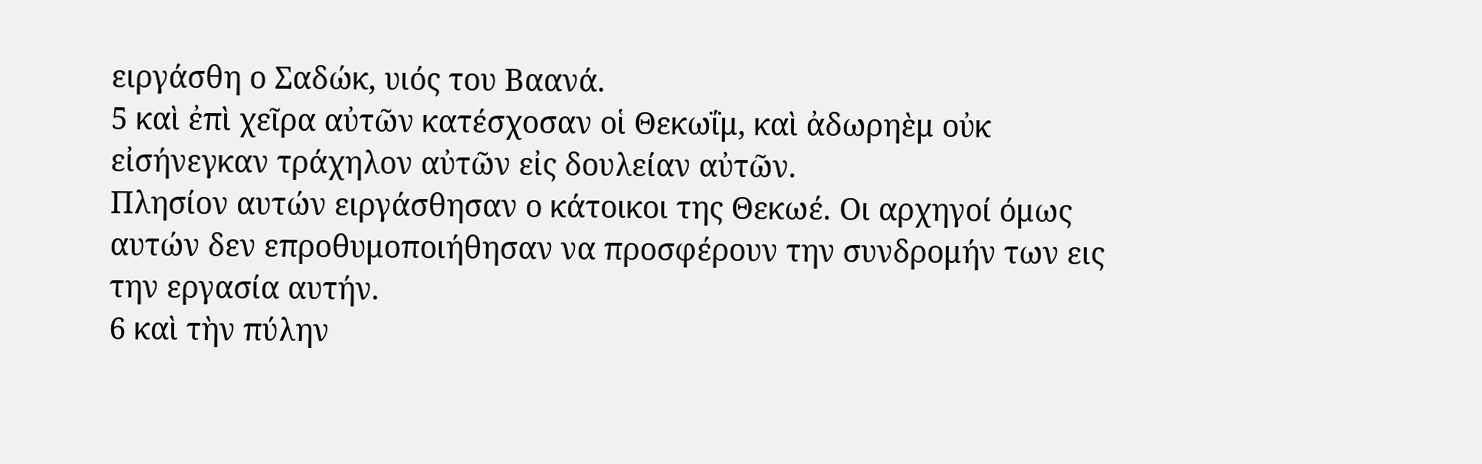ειργάσθη ο Σαδώκ, υιός του Βαανά.
5 καὶ ἐπὶ χεῖρα αὐτῶν κατέσχοσαν οἱ Θεκωΐμ, καὶ ἀδωρηὲμ οὐκ εἰσήνεγκαν τράχηλον αὐτῶν εἰς δουλείαν αὐτῶν.
Πλησίον αυτών ειργάσθησαν ο κάτοικοι της Θεκωέ. Οι αρχηγοί όμως αυτών δεν επροθυμοποιήθησαν να προσφέρουν την συνδρομήν των εις την εργασία αυτήν.
6 καὶ τὴν πύλην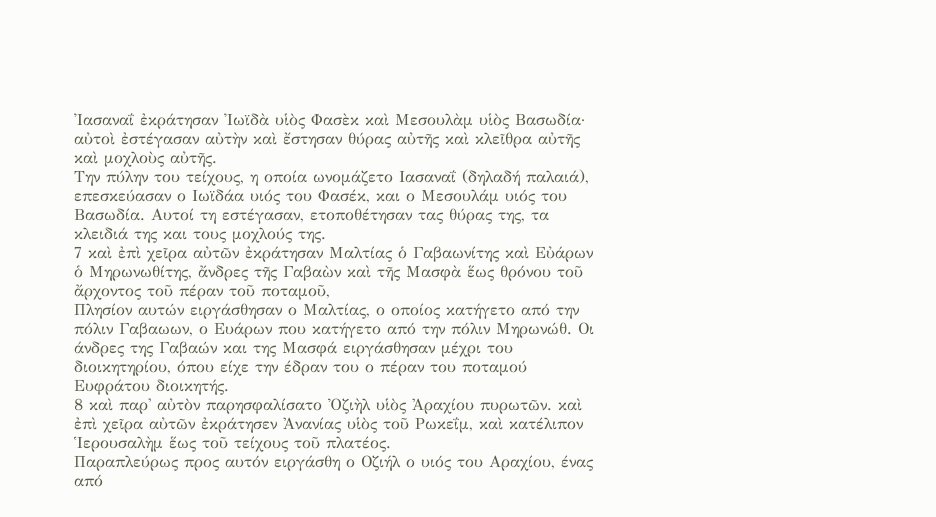Ἰασαναΐ ἐκράτησαν Ἰωϊδὰ υἱὸς Φασὲκ καὶ Μεσουλὰμ υἱὸς Βασωδία· αὐτοὶ ἐστέγασαν αὐτὴν καὶ ἔστησαν θύρας αὐτῆς καὶ κλεῖθρα αὐτῆς καὶ μοχλοὺς αὐτῆς.
Την πύλην του τείχους, η οποία ωνομάζετο Ιασαναΐ (δηλαδή παλαιά), επεσκεύασαν ο Ιωϊδάα υιός του Φασέκ, και ο Μεσουλάμ υιός του Βασωδία. Αυτοί τη εστέγασαν, ετοποθέτησαν τας θύρας της, τα κλειδιά της και τους μοχλούς της.
7 καὶ ἐπὶ χεῖρα αὐτῶν ἐκράτησαν Μαλτίας ὁ Γαβαωνίτης καὶ Εὐάρων ὁ Μηρωνωθίτης, ἄνδρες τῆς Γαβαὼν καὶ τῆς Μασφὰ ἕως θρόνου τοῦ ἄρχοντος τοῦ πέραν τοῦ ποταμοῦ,
Πλησίον αυτών ειργάσθησαν ο Μαλτίας, ο οποίος κατήγετο από την πόλιν Γαβαωων, ο Ευάρων που κατήγετο από την πόλιν Μηρωνώθ. Οι άνδρες της Γαβαών και της Μασφά ειργάσθησαν μέχρι του διοικητηρίου, όπου είχε την έδραν του ο πέραν του ποταμού Ευφράτου διοικητής.
8 καὶ παρ' αὐτὸν παρησφαλίσατο Ὀζιὴλ υἱὸς Ἀραχίου πυρωτῶν. καὶ ἐπὶ χεῖρα αὐτῶν ἐκράτησεν Ἀνανίας υἱὸς τοῦ Ρωκεΐμ, καὶ κατέλιπον Ἱερουσαλὴμ ἕως τοῦ τείχους τοῦ πλατέος.
Παραπλεύρως προς αυτόν ειργάσθη ο Οζιήλ ο υιός του Αραχίου, ένας από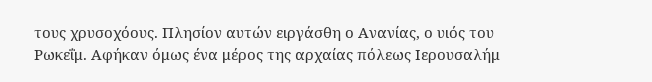τους χρυσοχόους. Πλησίον αυτών ειργάσθη ο Ανανίας, ο υιός του Ρωκεΐμ. Αφήκαν όμως ένα μέρος της αρχαίας πόλεως Ιερουσαλήμ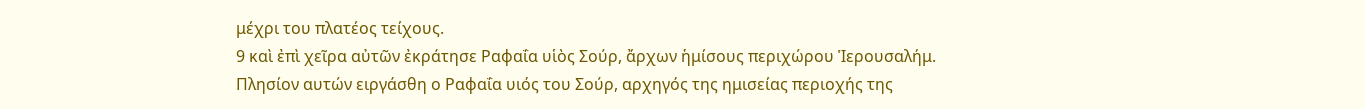μέχρι του πλατέος τείχους.
9 καὶ ἐπὶ χεῖρα αὐτῶν ἐκράτησε Ραφαΐα υἱὸς Σούρ, ἄρχων ἡμίσους περιχώρου Ἱερουσαλήμ.
Πλησίον αυτών ειργάσθη ο Ραφαΐα υιός του Σούρ, αρχηγός της ημισείας περιοχής της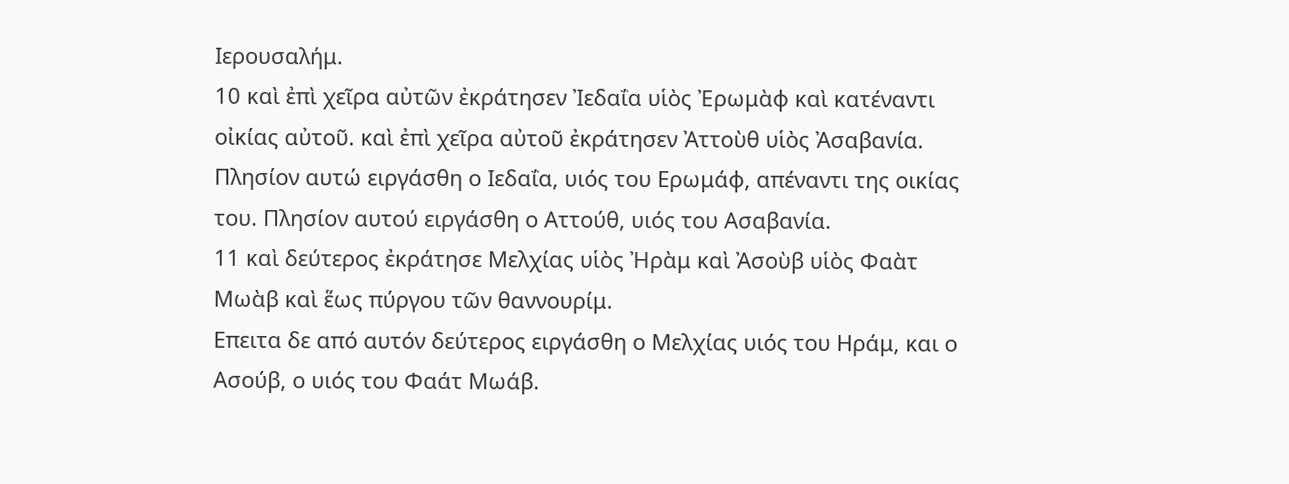Ιερουσαλήμ.
10 καὶ ἐπὶ χεῖρα αὐτῶν ἐκράτησεν Ἰεδαΐα υἱὸς Ἐρωμὰφ καὶ κατέναντι οἰκίας αὐτοῦ. καὶ ἐπὶ χεῖρα αὐτοῦ ἐκράτησεν Ἀττοὺθ υἱὸς Ἀσαβανία.
Πλησίον αυτώ ειργάσθη ο Ιεδαΐα, υιός του Ερωμάφ, απέναντι της οικίας του. Πλησίον αυτού ειργάσθη ο Αττούθ, υιός του Ασαβανία.
11 καὶ δεύτερος ἐκράτησε Μελχίας υἱὸς Ἠρὰμ καὶ Ἀσοὺβ υἱὸς Φαὰτ Μωὰβ καὶ ἕως πύργου τῶν θαννουρίμ.
Επειτα δε από αυτόν δεύτερος ειργάσθη ο Μελχίας υιός του Ηράμ, και ο Ασούβ, ο υιός του Φαάτ Μωάβ.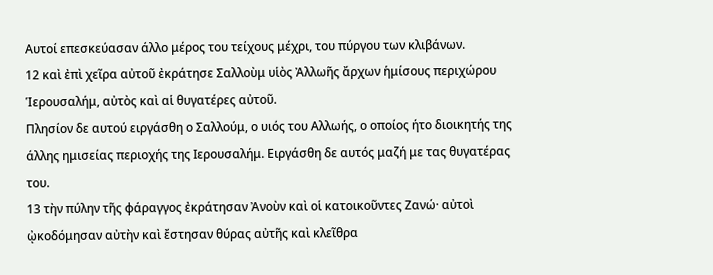Αυτοί επεσκεύασαν άλλο μέρος του τείχους μέχρι, του πύργου των κλιβάνων.
12 καὶ ἐπὶ χεῖρα αὐτοῦ ἐκράτησε Σαλλοὺμ υἱὸς Ἀλλωῆς ἄρχων ἡμίσους περιχώρου Ἱερουσαλήμ, αὐτὸς καὶ αἱ θυγατέρες αὐτοῦ.
Πλησίον δε αυτού ειργάσθη ο Σαλλούμ, ο υιός του Αλλωής, ο οποίος ήτο διοικητής της άλλης ημισείας περιοχής της Ιερουσαλήμ. Ειργάσθη δε αυτός μαζή με τας θυγατέρας του.
13 τὴν πύλην τῆς φάραγγος ἐκράτησαν Ἀνοὺν καὶ οἱ κατοικοῦντες Ζανώ· αὐτοὶ ᾠκοδόμησαν αὐτὴν καὶ ἔστησαν θύρας αὐτῆς καὶ κλεῖθρα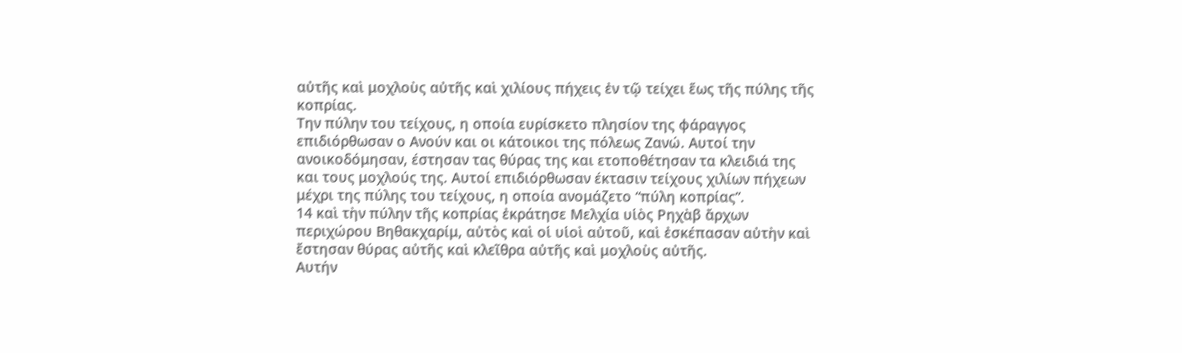αὐτῆς καὶ μοχλοὺς αὐτῆς καὶ χιλίους πήχεις ἐν τῷ τείχει ἕως τῆς πύλης τῆς κοπρίας.
Την πύλην του τείχους, η οποία ευρίσκετο πλησίον της φάραγγος επιδιόρθωσαν ο Ανούν και οι κάτοικοι της πόλεως Ζανώ. Αυτοί την ανοικοδόμησαν, έστησαν τας θύρας της και ετοποθέτησαν τα κλειδιά της και τους μοχλούς της. Αυτοί επιδιόρθωσαν έκτασιν τείχους χιλίων πήχεων μέχρι της πύλης του τείχους, η οποία ανομάζετο “πύλη κοπρίας”.
14 καὶ τὴν πύλην τῆς κοπρίας ἐκράτησε Μελχία υἱὸς Ρηχὰβ ἄρχων περιχώρου Βηθακχαρίμ, αὐτὸς καὶ οἱ υἱοὶ αὐτοῦ, καὶ ἐσκέπασαν αὐτὴν καὶ ἔστησαν θύρας αὐτῆς καὶ κλεῖθρα αὐτῆς καὶ μοχλοὺς αὐτῆς.
Αυτήν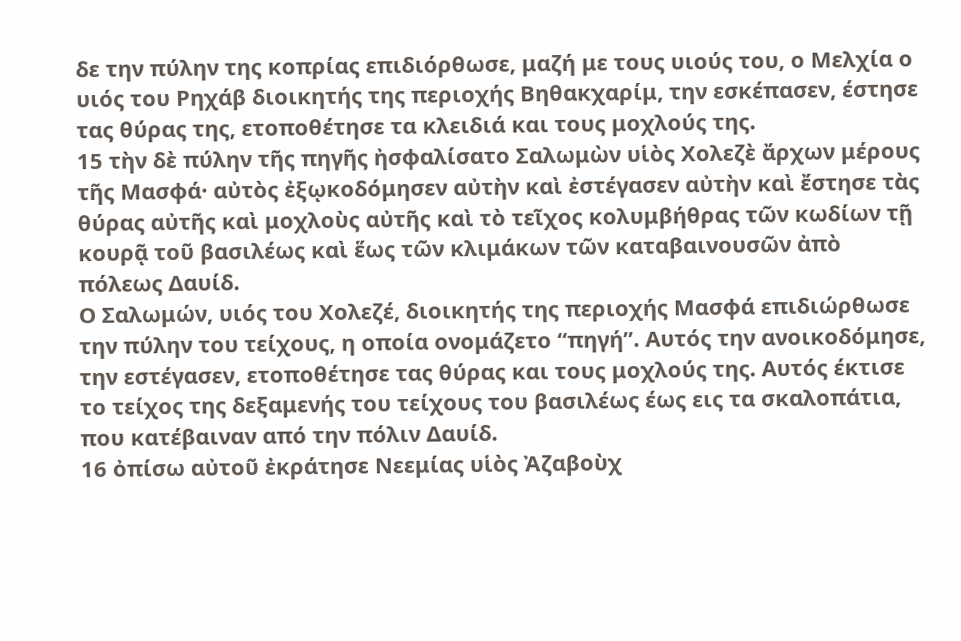δε την πύλην της κοπρίας επιδιόρθωσε, μαζή με τους υιούς του, ο Μελχία ο υιός του Ρηχάβ διοικητής της περιοχής Βηθακχαρίμ, την εσκέπασεν, έστησε τας θύρας της, ετοποθέτησε τα κλειδιά και τους μοχλούς της.
15 τὴν δὲ πύλην τῆς πηγῆς ἠσφαλίσατο Σαλωμὼν υἱὸς Χολεζὲ ἄρχων μέρους τῆς Μασφά· αὐτὸς ἐξῳκοδόμησεν αὐτὴν καὶ ἐστέγασεν αὐτὴν καὶ ἔστησε τὰς θύρας αὐτῆς καὶ μοχλοὺς αὐτῆς καὶ τὸ τεῖχος κολυμβήθρας τῶν κωδίων τῇ κουρᾷ τοῦ βασιλέως καὶ ἕως τῶν κλιμάκων τῶν καταβαινουσῶν ἀπὸ πόλεως Δαυίδ.
Ο Σαλωμών, υιός του Χολεζέ, διοικητής της περιοχής Μασφά επιδιώρθωσε την πύλην του τείχους, η οποία ονομάζετο “πηγή”. Αυτός την ανοικοδόμησε, την εστέγασεν, ετοποθέτησε τας θύρας και τους μοχλούς της. Αυτός έκτισε το τείχος της δεξαμενής του τείχους του βασιλέως έως εις τα σκαλοπάτια, που κατέβαιναν από την πόλιν Δαυίδ.
16 ὀπίσω αὐτοῦ ἐκράτησε Νεεμίας υἱὸς Ἀζαβοὺχ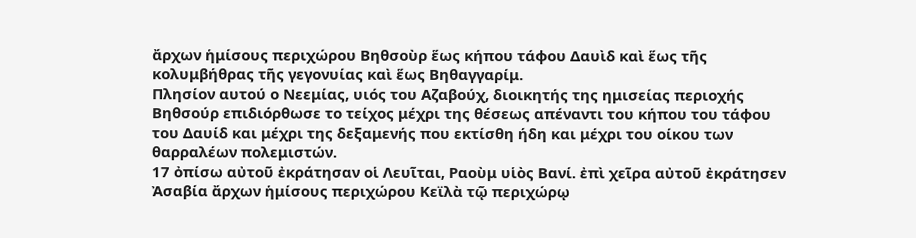ἄρχων ἡμίσους περιχώρου Βηθσοὺρ ἕως κήπου τάφου Δαυὶδ καὶ ἕως τῆς κολυμβήθρας τῆς γεγονυίας καὶ ἕως Βηθαγγαρίμ.
Πλησίον αυτού ο Νεεμίας, υιός του Αζαβούχ, διοικητής της ημισείας περιοχής Βηθσούρ επιδιόρθωσε το τείχος μέχρι της θέσεως απέναντι του κήπου του τάφου του Δαυίδ και μέχρι της δεξαμενής που εκτίσθη ήδη και μέχρι του οίκου των θαρραλέων πολεμιστών.
17 ὀπίσω αὐτοῦ ἐκράτησαν οἱ Λευῖται, Ραοὺμ υἱὸς Βανί. ἐπὶ χεῖρα αὐτοῦ ἐκράτησεν Ἀσαβία ἄρχων ἡμίσους περιχώρου Κεϊλὰ τῷ περιχώρῳ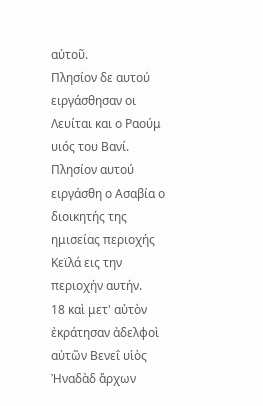αὐτοῦ.
Πλησίον δε αυτού ειργάσθησαν οι Λευίται και ο Ραούμ υιός του Βανί. Πλησίον αυτού ειργάσθη ο Ασαβία ο διοικητής της ημισείας περιοχής Κεϊλά εις την περιοχήν αυτήν.
18 καὶ μετ' αὐτὸν ἐκράτησαν ἀδελφοὶ αὐτῶν Βενεΐ υἱὸς Ἠναδὰδ ἄρχων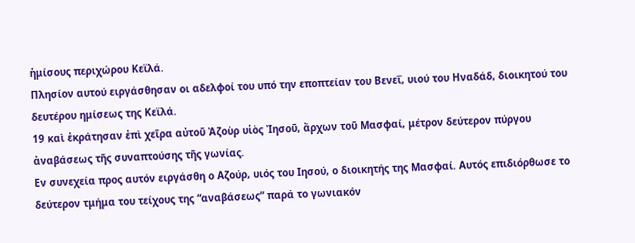ἡμίσους περιχώρου Κεϊλά.
Πλησίον αυτού ειργάσθησαν οι αδελφοί του υπό την εποπτείαν του Βενεΐ, υιού του Ηναδάδ, διοικητού του δευτέρου ημίσεως της Κεϊλά.
19 καὶ ἐκράτησαν ἐπὶ χεῖρα αὐτοῦ Ἀζοὺρ υἱὸς Ἰησοῦ, ἄρχων τοῦ Μασφαί, μέτρον δεύτερον πύργου ἀναβάσεως τῆς συναπτούσης τῆς γωνίας.
Εν συνεχεία προς αυτόν ειργάσθη ο Αζούρ, υιός του Ιησού, ο διοικητής της Μασφαί. Αυτός επιδιόρθωσε το δεύτερον τμήμα του τείχους της “αναβάσεως” παρά το γωνιακόν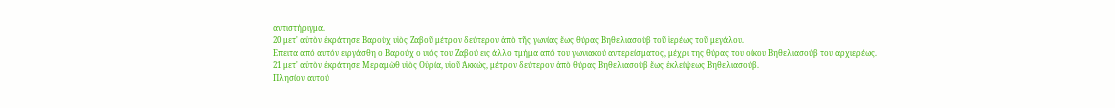αντιστήριγμα.
20 μετ' αὐτὸν ἐκράτησε Βαροὺχ υἱὸς Ζαβοῦ μέτρον δεύτερον ἀπὸ τῆς γωνίας ἕως θύρας Βηθελιασοὺβ τοῦ ἱερέως τοῦ μεγάλου.
Επειτα από αυτόν ειργάσθη ο Βαρούχ ο υιός του Ζαβού εις άλλο τμήμα από του γωνιακού αντερείσματος, μέχρι της θύρας του οίκου Βηθελιασούβ του αρχιερέως.
21 μετ' αὐτὸν ἐκράτησε Μεραμὼθ υἱὸς Οὐρία, υἱοῦ Ἀκκώς, μέτρον δεύτερον ἀπὸ θύρας Βηθελιασοὺβ ἕως ἐκλείψεως Βηθελιασούβ.
Πλησίον αυτού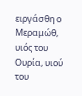ειργάσθη ο Μεραμώθ, υιός του Ουρία, υιού του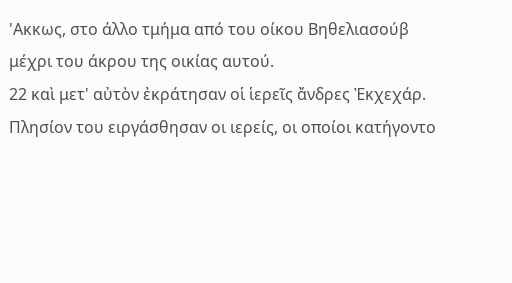'Ακκως, στο άλλο τμήμα από του οίκου Βηθελιασούβ μέχρι του άκρου της οικίας αυτού.
22 καὶ μετ' αὐτὸν ἐκράτησαν οἱ ἱερεῖς ἄνδρες Ἐκχεχάρ.
Πλησίον του ειργάσθησαν οι ιερείς, οι οποίοι κατήγοντο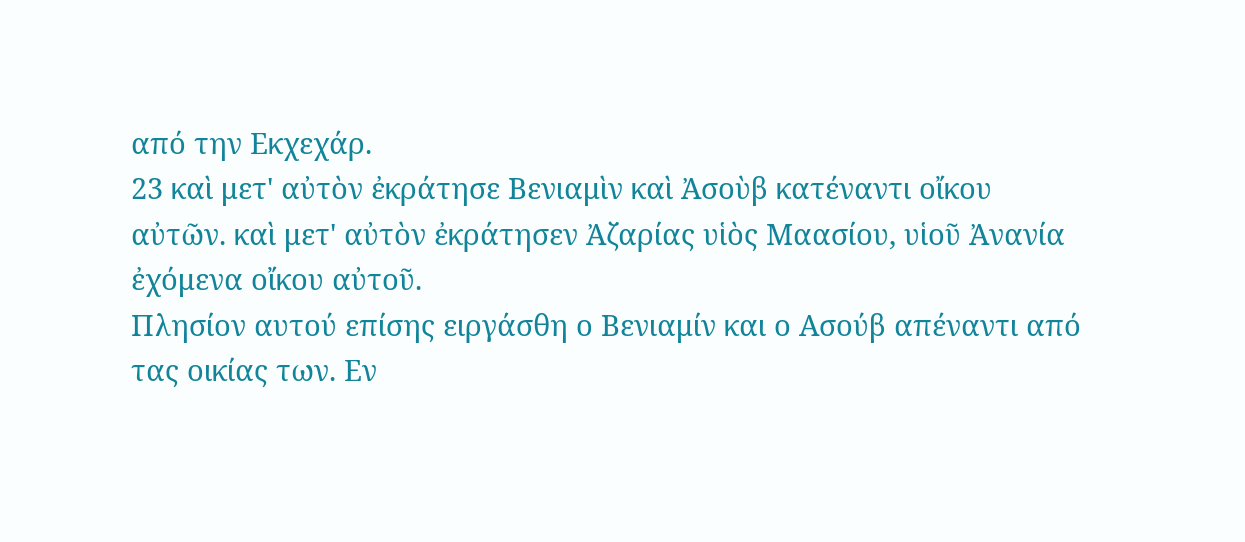από την Εκχεχάρ.
23 καὶ μετ' αὐτὸν ἐκράτησε Βενιαμὶν καὶ Ἀσοὺβ κατέναντι οἴκου αὐτῶν. καὶ μετ' αὐτὸν ἐκράτησεν Ἀζαρίας υἱὸς Μαασίου, υἱοῦ Ἀνανία ἐχόμενα οἴκου αὐτοῦ.
Πλησίον αυτού επίσης ειργάσθη ο Βενιαμίν και ο Ασούβ απέναντι από τας οικίας των. Εν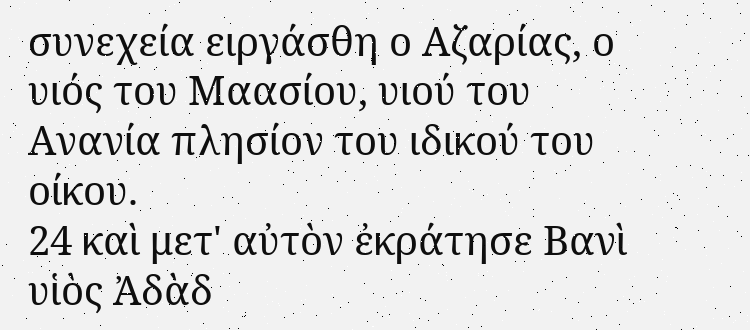συνεχεία ειργάσθη ο Αζαρίας, ο υιός του Μαασίου, υιού του Ανανία πλησίον του ιδικού του οίκου.
24 καὶ μετ' αὐτὸν ἐκράτησε Βανὶ υἱὸς Ἀδὰδ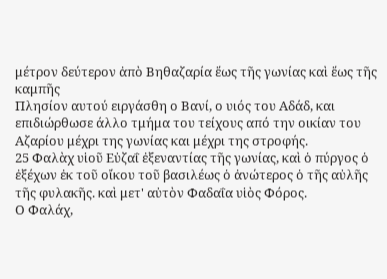μέτρον δεύτερον ἀπὸ Βηθαζαρία ἕως τῆς γωνίας καὶ ἕως τῆς καμπῆς
Πλησίον αυτού ειργάσθη ο Βανί, ο υιός του Αδάδ, και επιδιώρθωσε άλλο τμήμα του τείχους από την οικίαν του Αζαρίου μέχρι της γωνίας και μέχρι της στροφής.
25 Φαλὰχ υἱοῦ Εὐζαΐ ἐξεναντίας τῆς γωνίας, καὶ ὁ πύργος ὁ ἐξέχων ἐκ τοῦ οἴκου τοῦ βασιλέως ὁ ἀνώτερος ὁ τῆς αὐλῆς τῆς φυλακῆς. καὶ μετ' αὐτὸν Φαδαΐα υἱὸς Φόρος.
Ο Φαλάχ,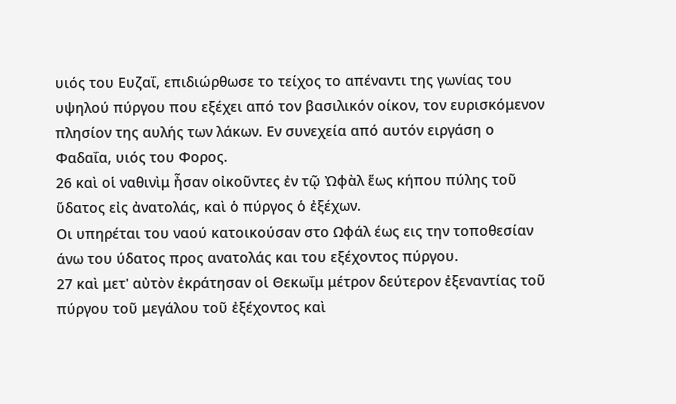υιός του Ευζαΐ, επιδιώρθωσε το τείχος το απέναντι της γωνίας του υψηλού πύργου που εξέχει από τον βασιλικόν οίκον, τον ευρισκόμενον πλησίον της αυλής των λάκων. Εν συνεχεία από αυτόν ειργάση ο Φαδαΐα, υιός του Φορος.
26 καὶ οἱ ναθινὶμ ἦσαν οἰκοῦντες ἐν τῷ Ὠφὰλ ἕως κήπου πύλης τοῦ ὕδατος εἰς ἀνατολάς, καὶ ὁ πύργος ὁ ἐξέχων.
Οι υπηρέται του ναού κατοικούσαν στο Ωφάλ έως εις την τοποθεσίαν άνω του ύδατος προς ανατολάς και του εξέχοντος πύργου.
27 καὶ μετ' αὐτὸν ἐκράτησαν οἱ Θεκωΐμ μέτρον δεύτερον ἐξεναντίας τοῦ πύργου τοῦ μεγάλου τοῦ ἐξέχοντος καὶ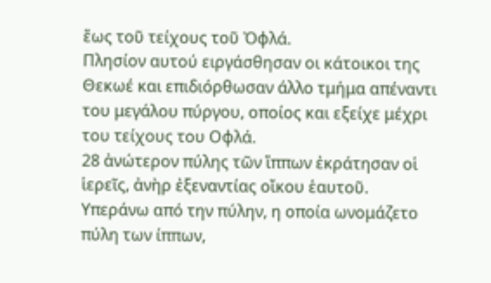ἕως τοῦ τείχους τοῦ Ὀφλά.
Πλησίον αυτού ειργάσθησαν οι κάτοικοι της Θεκωέ και επιδιόρθωσαν άλλο τμήμα απέναντι του μεγάλου πύργου, οποίος και εξείχε μέχρι του τείχους του Οφλά.
28 ἀνώτερον πύλης τῶν ἵππων ἐκράτησαν οἱ ἱερεῖς, ἀνὴρ ἐξεναντίας οἴκου ἑαυτοῦ.
Υπεράνω από την πύλην, η οποία ωνομάζετο πύλη των ίππων,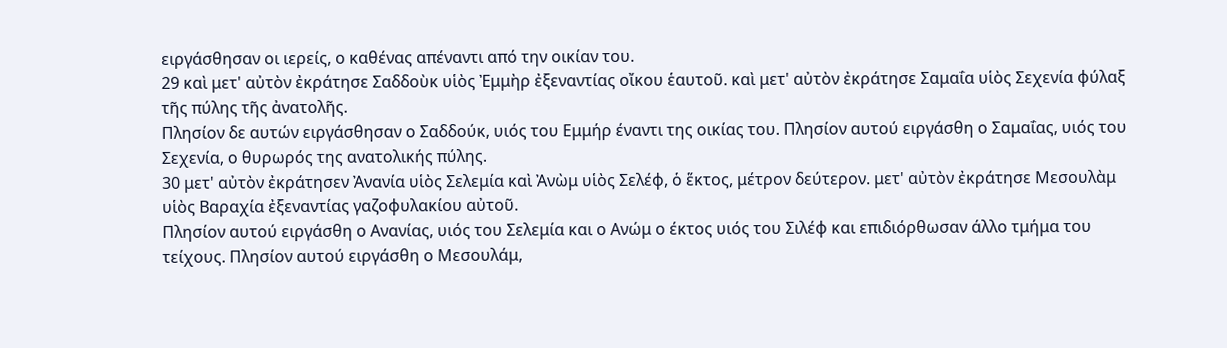ειργάσθησαν οι ιερείς, ο καθένας απέναντι από την οικίαν του.
29 καὶ μετ' αὐτὸν ἐκράτησε Σαδδοὺκ υἱὸς Ἐμμὴρ ἐξεναντίας οἴκου ἑαυτοῦ. καὶ μετ' αὐτὸν ἐκράτησε Σαμαΐα υἱὸς Σεχενία φύλαξ τῆς πύλης τῆς ἀνατολῆς.
Πλησίον δε αυτών ειργάσθησαν ο Σαδδούκ, υιός του Εμμήρ έναντι της οικίας του. Πλησίον αυτού ειργάσθη ο Σαμαΐας, υιός του Σεχενία, ο θυρωρός της ανατολικής πύλης.
30 μετ' αὐτὸν ἐκράτησεν Ἀνανία υἱὸς Σελεμία καὶ Ἀνὼμ υἱὸς Σελέφ, ὁ ἕκτος, μέτρον δεύτερον. μετ' αὐτὸν ἐκράτησε Μεσουλὰμ υἱὸς Βαραχία ἐξεναντίας γαζοφυλακίου αὐτοῦ.
Πλησίον αυτού ειργάσθη ο Ανανίας, υιός του Σελεμία και ο Ανώμ ο έκτος υιός του Σιλέφ και επιδιόρθωσαν άλλο τμήμα του τείχους. Πλησίον αυτού ειργάσθη ο Μεσουλάμ,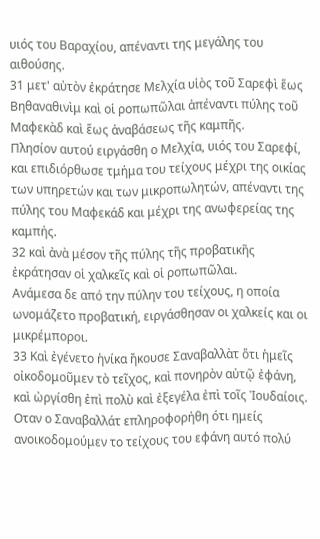υιός του Βαραχίου, απέναντι της μεγάλης του αιθούσης.
31 μετ' αὐτὸν ἐκράτησε Μελχία υἱὸς τοῦ Σαρεφὶ ἕως Βηθαναθινὶμ καὶ οἱ ροπωπῶλαι ἀπέναντι πύλης τοῦ Μαφεκὰδ καὶ ἕως ἀναβάσεως τῆς καμπῆς.
Πλησίον αυτού ειργάσθη ο Μελχία, υιός του Σαρεφί, και επιδιόρθωσε τμήμα του τείχους μέχρι της οικίας των υπηρετών και των μικροπωλητών, απέναντι της πύλης του Μαφεκάδ και μέχρι της ανωφερείας της καμπής.
32 καὶ ἀνὰ μέσον τῆς πύλης τῆς προβατικῆς ἐκράτησαν οἱ χαλκεῖς καὶ οἱ ροπωπῶλαι.
Ανάμεσα δε από την πύλην του τείχους, η οποία ωνομάζετο προβατική, ειργάσθησαν οι χαλκείς και οι μικρέμποροι.
33 Καὶ ἐγένετο ἡνίκα ἤκουσε Σαναβαλλὰτ ὅτι ἡμεῖς οἰκοδομοῦμεν τὸ τεῖχος, καὶ πονηρὸν αὐτῷ ἐφάνη, καὶ ὠργίσθη ἐπὶ πολὺ καὶ ἐξεγέλα ἐπὶ τοῖς Ἰουδαίοις.
Οταν ο Σαναβαλλάτ επληροφορήθη ότι ημείς ανοικοδομούμεν το τείχους του εφάνη αυτό πολύ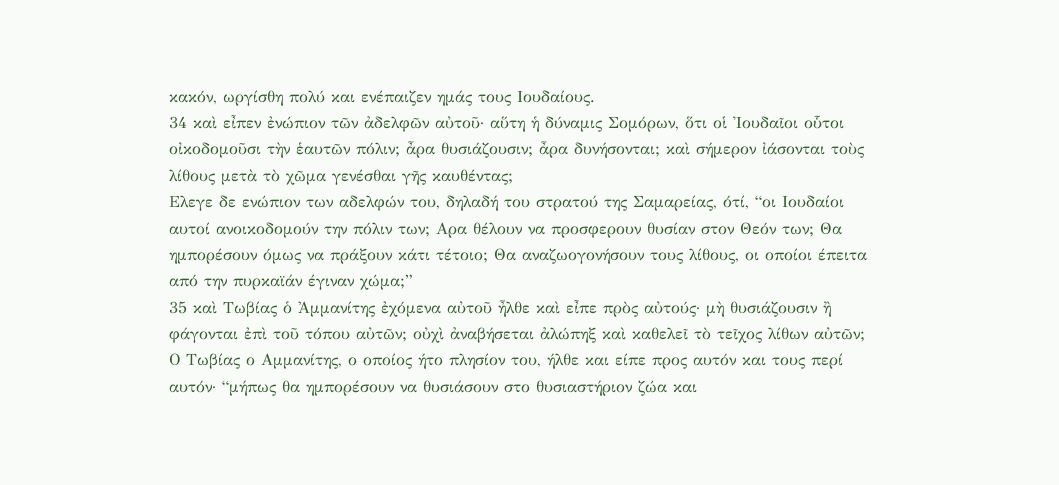κακόν, ωργίσθη πολύ και ενέπαιζεν ημάς τους Ιουδαίους.
34 καὶ εἶπεν ἐνώπιον τῶν ἀδελφῶν αὐτοῦ· αὕτη ἡ δύναμις Σομόρων, ὅτι οἱ Ἰουδαῖοι οὗτοι οἰκοδομοῦσι τὴν ἑαυτῶν πόλιν; ἆρα θυσιάζουσιν; ἆρα δυνήσονται; καὶ σήμερον ἰάσονται τοὺς λίθους μετὰ τὸ χῶμα γενέσθαι γῆς καυθέντας;
Ελεγε δε ενώπιον των αδελφών του, δηλαδή του στρατού της Σαμαρείας, ότί, “οι Ιουδαίοι αυτοί ανοικοδομούν την πόλιν των; Αρα θέλουν να προσφερουν θυσίαν στον Θεόν των; Θα ημπορέσουν όμως να πράξουν κάτι τέτοιο; Θα αναζωογονήσουν τους λίθους, οι οποίοι έπειτα από την πυρκαϊάν έγιναν χώμα;”
35 καὶ Τωβίας ὁ Ἀμμανίτης ἐχόμενα αὐτοῦ ἦλθε καὶ εἶπε πρὸς αὐτούς· μὴ θυσιάζουσιν ἢ φάγονται ἐπὶ τοῦ τόπου αὐτῶν; οὐχὶ ἀναβήσεται ἀλώπηξ καὶ καθελεῖ τὸ τεῖχος λίθων αὐτῶν;
Ο Τωβίας ο Αμμανίτης, ο οποίος ήτο πλησίον του, ήλθε και είπε προς αυτόν και τους περί αυτόν· “μήπως θα ημπορέσουν να θυσιάσουν στο θυσιαστήριον ζώα και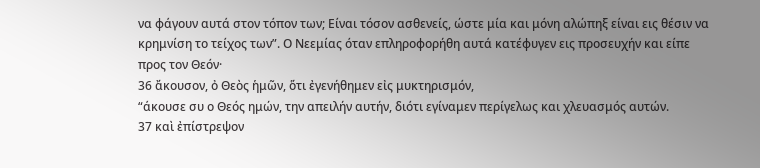να φάγουν αυτά στον τόπον των; Είναι τόσον ασθενείς, ώστε μία και μόνη αλώπηξ είναι εις θέσιν να κρημνίση το τείχος των”. Ο Νεεμίας όταν επληροφορήθη αυτά κατέφυγεν εις προσευχήν και είπε προς τον Θεόν·
36 ἄκουσον, ὀ Θεὸς ἡμῶν, ὅτι ἐγενήθημεν εἰς μυκτηρισμόν,
“άκουσε συ ο Θεός ημών, την απειλήν αυτήν, διότι εγίναμεν περίγελως και χλευασμός αυτών.
37 καὶ ἐπίστρεψον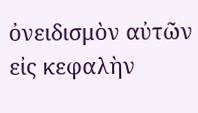ὀνειδισμὸν αὐτῶν εἰς κεφαλὴν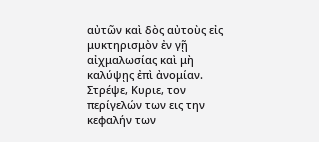αὐτῶν καὶ δὸς αὐτοὺς εἰς μυκτηρισμὸν ἐν γῇ αἰχμαλωσίας καὶ μὴ καλύψῃς ἐπὶ ἀνομίαν.
Στρέψε, Κυριε, τον περίγελών των εις την κεφαλήν των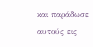και παράδωσε αυτούς εις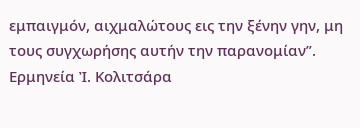εμπαιγμόν, αιχμαλώτους εις την ξένην γην, μη τους συγχωρήσης αυτήν την παρανομίαν”.
Ερμηνεία Ἰ. Κολιτσάρα